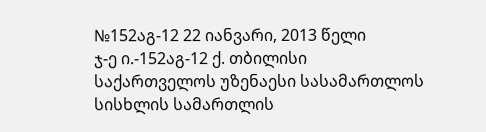№152აგ-12 22 იანვარი, 2013 წელი
ჯ-ე ი.-152აგ-12 ქ. თბილისი
საქართველოს უზენაესი სასამართლოს სისხლის სამართლის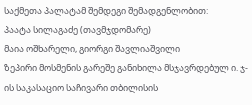საქმეთა პალატამ შემდეგი შემადგენლობით:
პაატა სილაგაძე (თავმჯდომარე)
მაია ოშხარელი, გიორგი შავლიაშვილი
ზეპირი მოსმენის გარეშე განიხილა მსჯავრდებულ ი. ჯ-ის საკასაციო საჩივარი თბილისის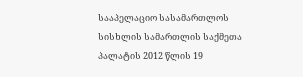სააპელაციო სასამართლოს სისხლის სამართლის საქმეთა პალატის 2012 წლის 19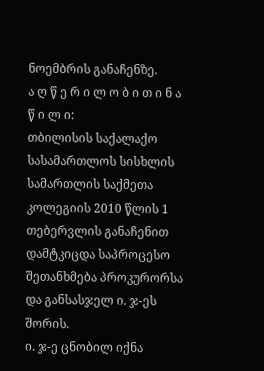ნოემბრის განაჩენზე.
ა ღ წ ე რ ი ლ ო ბ ი თ ი ნ ა წ ი ლ ი:
თბილისის საქალაქო სასამართლოს სისხლის სამართლის საქმეთა კოლეგიის 2010 წლის 1 თებერვლის განაჩენით დამტკიცდა საპროცესო შეთანხმება პროკურორსა და განსასჯელ ი. ჯ-ეს შორის.
ი. ჯ-ე ცნობილ იქნა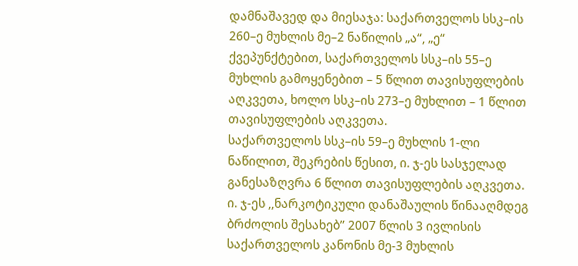დამნაშავედ და მიესაჯა: საქართველოს სსკ–ის 260–ე მუხლის მე–2 ნაწილის „ა“, „ე“ ქვეპუნქტებით, საქართველოს სსკ–ის 55–ე მუხლის გამოყენებით – 5 წლით თავისუფლების აღკვეთა, ხოლო სსკ–ის 273–ე მუხლით – 1 წლით თავისუფლების აღკვეთა.
საქართველოს სსკ–ის 59–ე მუხლის 1-ლი ნაწილით, შეკრების წესით, ი. ჯ-ეს სასჯელად განესაზღვრა 6 წლით თავისუფლების აღკვეთა.
ი. ჯ-ეს ,,ნარკოტიკული დანაშაულის წინააღმდეგ ბრძოლის შესახებ” 2007 წლის 3 ივლისის საქართველოს კანონის მე-3 მუხლის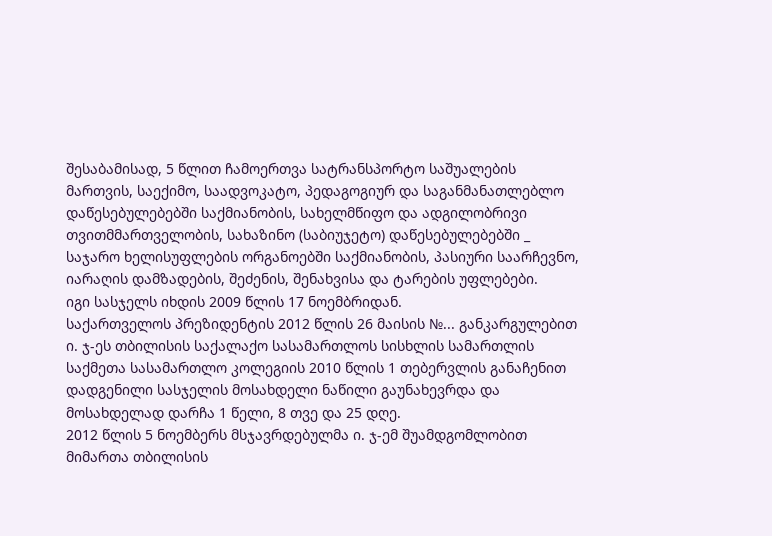შესაბამისად, 5 წლით ჩამოერთვა სატრანსპორტო საშუალების მართვის, საექიმო, საადვოკატო, პედაგოგიურ და საგანმანათლებლო დაწესებულებებში საქმიანობის, სახელმწიფო და ადგილობრივი თვითმმართველობის, სახაზინო (საბიუჯეტო) დაწესებულებებში _ საჯარო ხელისუფლების ორგანოებში საქმიანობის, პასიური საარჩევნო, იარაღის დამზადების, შეძენის, შენახვისა და ტარების უფლებები.
იგი სასჯელს იხდის 2009 წლის 17 ნოემბრიდან.
საქართველოს პრეზიდენტის 2012 წლის 26 მაისის №... განკარგულებით ი. ჯ-ეს თბილისის საქალაქო სასამართლოს სისხლის სამართლის საქმეთა სასამართლო კოლეგიის 2010 წლის 1 თებერვლის განაჩენით დადგენილი სასჯელის მოსახდელი ნაწილი გაუნახევრდა და მოსახდელად დარჩა 1 წელი, 8 თვე და 25 დღე.
2012 წლის 5 ნოემბერს მსჯავრდებულმა ი. ჯ-ემ შუამდგომლობით მიმართა თბილისის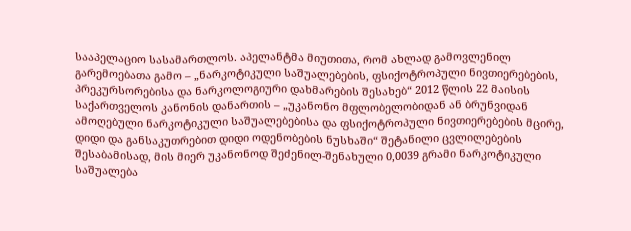სააპელაციო სასამართლოს. აპელანტმა მიუთითა, რომ ახლად გამოვლენილ გარემოებათა გამო – „ნარკოტიკული საშუალებების, ფსიქოტროპული ნივთიერებების, პრეკურსორებისა და ნარკოლოგიური დახმარების შესახებ“ 2012 წლის 22 მაისის საქართველოს კანონის დანართის – „უკანონო მფლობელობიდან ან ბრუნვიდან ამოღებული ნარკოტიკული საშუალებებისა და ფსიქოტროპული ნივთიერებების მცირე, დიდი და განსაკუთრებით დიდი ოდენობების ნუსხაში“ შეტანილი ცვლილებების შესაბამისად, მის მიერ უკანონოდ შეძენილ-შენახული 0,0039 გრამი ნარკოტიკული საშუალება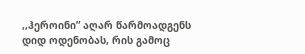,,ჰეროინი” აღარ წარმოადგენს დიდ ოდენობას, რის გამოც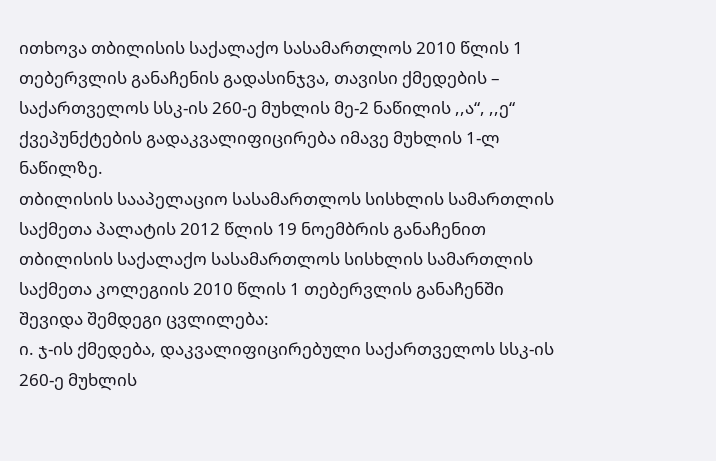ითხოვა თბილისის საქალაქო სასამართლოს 2010 წლის 1 თებერვლის განაჩენის გადასინჯვა, თავისი ქმედების – საქართველოს სსკ-ის 260-ე მუხლის მე-2 ნაწილის ,,ა“, ,,ე“ ქვეპუნქტების გადაკვალიფიცირება იმავე მუხლის 1-ლ ნაწილზე.
თბილისის სააპელაციო სასამართლოს სისხლის სამართლის საქმეთა პალატის 2012 წლის 19 ნოემბრის განაჩენით თბილისის საქალაქო სასამართლოს სისხლის სამართლის საქმეთა კოლეგიის 2010 წლის 1 თებერვლის განაჩენში შევიდა შემდეგი ცვლილება:
ი. ჯ-ის ქმედება, დაკვალიფიცირებული საქართველოს სსკ-ის 260-ე მუხლის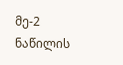მე-2 ნაწილის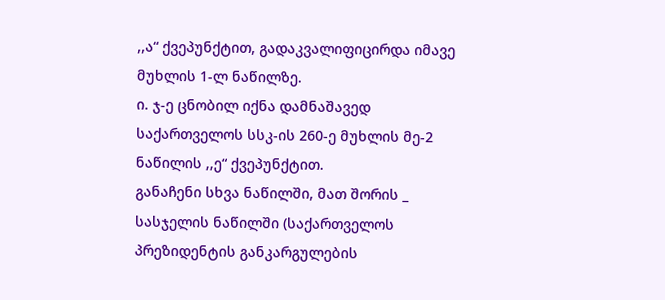,,ა“ ქვეპუნქტით, გადაკვალიფიცირდა იმავე მუხლის 1-ლ ნაწილზე.
ი. ჯ-ე ცნობილ იქნა დამნაშავედ საქართველოს სსკ-ის 260-ე მუხლის მე-2 ნაწილის ,,ე“ ქვეპუნქტით.
განაჩენი სხვა ნაწილში, მათ შორის _ სასჯელის ნაწილში (საქართველოს პრეზიდენტის განკარგულების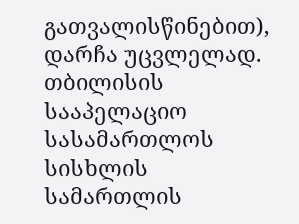გათვალისწინებით), დარჩა უცვლელად.
თბილისის სააპელაციო სასამართლოს სისხლის სამართლის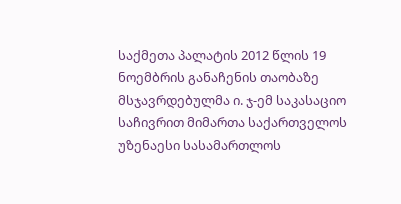საქმეთა პალატის 2012 წლის 19 ნოემბრის განაჩენის თაობაზე მსჯავრდებულმა ი. ჯ-ემ საკასაციო საჩივრით მიმართა საქართველოს უზენაესი სასამართლოს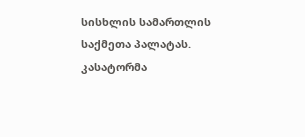სისხლის სამართლის საქმეთა პალატას. კასატორმა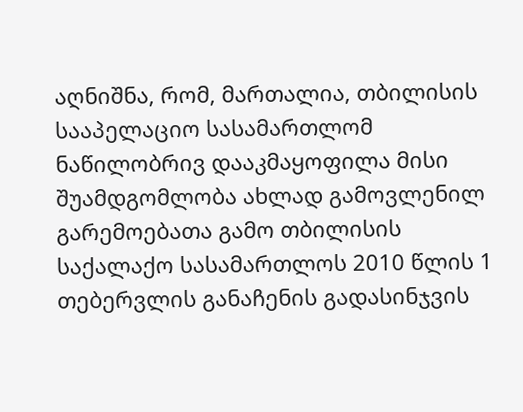აღნიშნა, რომ, მართალია, თბილისის სააპელაციო სასამართლომ ნაწილობრივ დააკმაყოფილა მისი შუამდგომლობა ახლად გამოვლენილ გარემოებათა გამო თბილისის საქალაქო სასამართლოს 2010 წლის 1 თებერვლის განაჩენის გადასინჯვის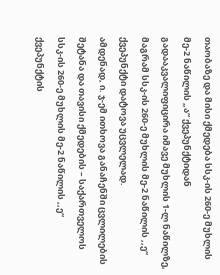თაობაზე და მისი ქმედება სსკ-ის 260-ე მუხლის მე-2 ნაწილის „ა“ ქვეპუნქტიდან გადააკვალიფიცირა იმავე მუხლის 1-ლ ნაწილზე, მაგრამ სსკ-ის 260-ე მუხლის მე-2 ნაწილის ,,ე“ ქვეპუნქტი დატოვა უცვლელად.
ამდენად, ი. ჯ-ემ ითხოვა განაჩენში ცვლილების შეტანა და თავისი ქმედების – საქართველოს სსკ-ის 260-ე მუხლის მე-2 ნაწილის ,,ე“ ქვეპუნქტის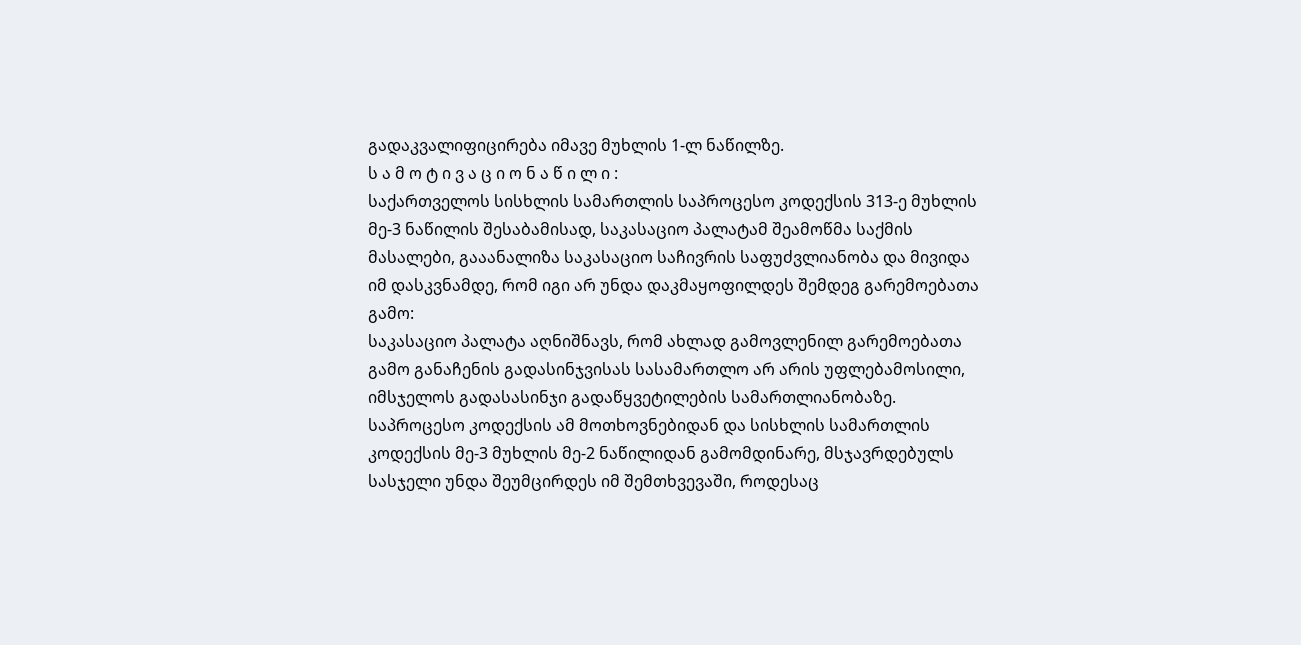გადაკვალიფიცირება იმავე მუხლის 1-ლ ნაწილზე.
ს ა მ ო ტ ი ვ ა ც ი ო ნ ა წ ი ლ ი :
საქართველოს სისხლის სამართლის საპროცესო კოდექსის 313-ე მუხლის მე-3 ნაწილის შესაბამისად, საკასაციო პალატამ შეამოწმა საქმის მასალები, გააანალიზა საკასაციო საჩივრის საფუძვლიანობა და მივიდა იმ დასკვნამდე, რომ იგი არ უნდა დაკმაყოფილდეს შემდეგ გარემოებათა გამო:
საკასაციო პალატა აღნიშნავს, რომ ახლად გამოვლენილ გარემოებათა გამო განაჩენის გადასინჯვისას სასამართლო არ არის უფლებამოსილი, იმსჯელოს გადასასინჯი გადაწყვეტილების სამართლიანობაზე. საპროცესო კოდექსის ამ მოთხოვნებიდან და სისხლის სამართლის კოდექსის მე-3 მუხლის მე-2 ნაწილიდან გამომდინარე, მსჯავრდებულს სასჯელი უნდა შეუმცირდეს იმ შემთხვევაში, როდესაც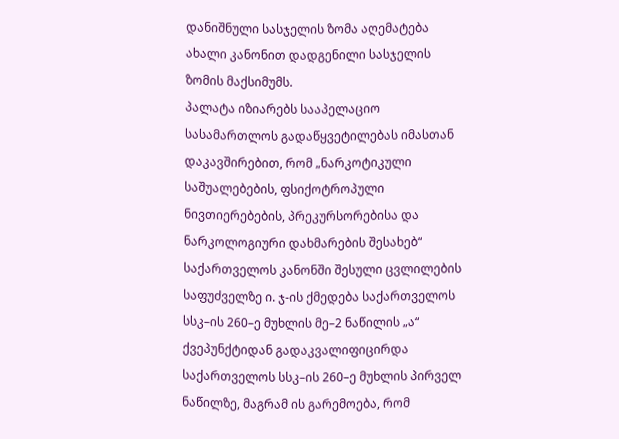დანიშნული სასჯელის ზომა აღემატება ახალი კანონით დადგენილი სასჯელის ზომის მაქსიმუმს.
პალატა იზიარებს სააპელაციო სასამართლოს გადაწყვეტილებას იმასთან დაკავშირებით, რომ „ნარკოტიკული საშუალებების, ფსიქოტროპული ნივთიერებების, პრეკურსორებისა და ნარკოლოგიური დახმარების შესახებ“ საქართველოს კანონში შესული ცვლილების საფუძველზე ი. ჯ-ის ქმედება საქართველოს სსკ–ის 260–ე მუხლის მე–2 ნაწილის „ა“ ქვეპუნქტიდან გადაკვალიფიცირდა საქართველოს სსკ–ის 260–ე მუხლის პირველ ნაწილზე, მაგრამ ის გარემოება, რომ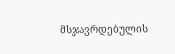მსჯავრდებულის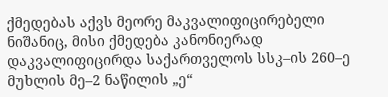ქმედებას აქვს მეორე მაკვალიფიცირებელი ნიშანიც, მისი ქმედება კანონიერად დაკვალიფიცირდა საქართველოს სსკ–ის 260–ე მუხლის მე–2 ნაწილის „ე“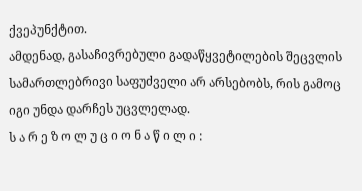ქვეპუნქტით.
ამდენად, გასაჩივრებული გადაწყვეტილების შეცვლის სამართლებრივი საფუძველი არ არსებობს, რის გამოც იგი უნდა დარჩეს უცვლელად.
ს ა რ ე ზ ო ლ უ ც ი ო ნ ა წ ი ლ ი :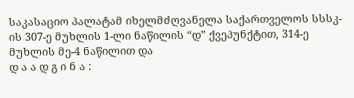საკასაციო პალატამ იხელმძღვანელა საქართველოს სსსკ-ის 307-ე მუხლის 1-ლი ნაწილის “დ” ქვეპუნქტით, 314-ე მუხლის მე-4 ნაწილით და
დ ა ა დ გ ი ნ ა :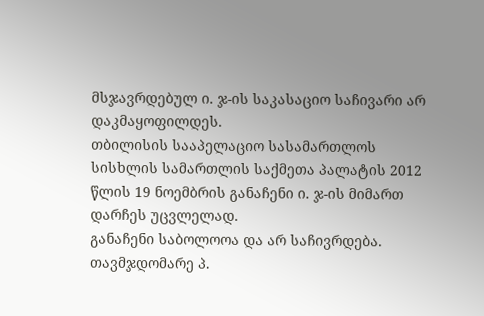მსჯავრდებულ ი. ჯ-ის საკასაციო საჩივარი არ დაკმაყოფილდეს.
თბილისის სააპელაციო სასამართლოს სისხლის სამართლის საქმეთა პალატის 2012 წლის 19 ნოემბრის განაჩენი ი. ჯ-ის მიმართ დარჩეს უცვლელად.
განაჩენი საბოლოოა და არ საჩივრდება.
თავმჯდომარე პ.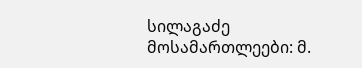სილაგაძე
მოსამართლეები: მ.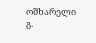ოშხარელი
გ.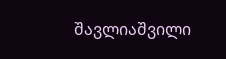შავლიაშვილი